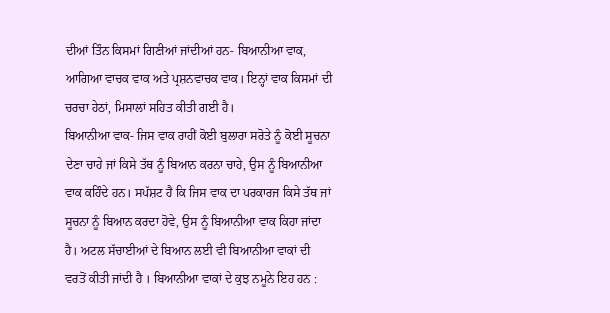ਦੀਆਂ ਤਿੰਨ ਕਿਸਮਾਂ ਗਿਣੀਆਂ ਜਾਂਦੀਆਂ ਹਨ- ਬਿਆਨੀਆ ਵਾਕ, ਆਗਿਆ ਵਾਚਕ ਵਾਕ ਅਤੇ ਪ੍ਰਸ਼ਨਵਾਚਕ ਵਾਕ। ਇਨ੍ਹਾਂ ਵਾਕ ਕਿਸਮਾਂ ਦੀ ਚਰਚਾ ਹੇਠਾਂ, ਮਿਸਾਲਾਂ ਸਹਿਤ ਕੀਤੀ ਗਈ ਹੈ।
ਬਿਆਨੀਆ ਵਾਕ- ਜਿਸ ਵਾਕ ਰਾਹੀਂ ਕੋਈ ਬੁਲਾਰਾ ਸਰੋਤੇ ਨੂੰ ਕੋਈ ਸੂਚਨਾ ਦੇਣਾ ਚਾਹੇ ਜਾਂ ਕਿਸੇ ਤੱਥ ਨੂੰ ਬਿਆਨ ਕਰਨਾ ਚਾਹੇ, ਉਸ ਨੂੰ ਬਿਆਨੀਆ ਵਾਕ ਕਹਿੰਦੇ ਹਨ। ਸਪੱਸ਼ਟ ਹੈ ਕਿ ਜਿਸ ਵਾਕ ਦਾ ਪਰਕਾਰਜ ਕਿਸੇ ਤੱਥ ਜਾਂ ਸੂਚਨਾ ਨੂੰ ਬਿਆਨ ਕਰਦਾ ਹੋਵੇ, ਉਸ ਨੂੰ ਬਿਆਨੀਆ ਵਾਕ ਕਿਹਾ ਜਾਂਦਾ ਹੈ। ਅਟਲ ਸੱਚਾਈਆਂ ਦੇ ਬਿਆਨ ਲਈ ਵੀ ਬਿਆਨੀਆ ਵਾਕਾਂ ਦੀ ਵਰਤੋਂ ਕੀਤੀ ਜਾਂਦੀ ਹੈ । ਬਿਆਨੀਆ ਵਾਕਾਂ ਦੇ ਕੁਝ ਨਮੂਨੇ ਇਹ ਹਨ :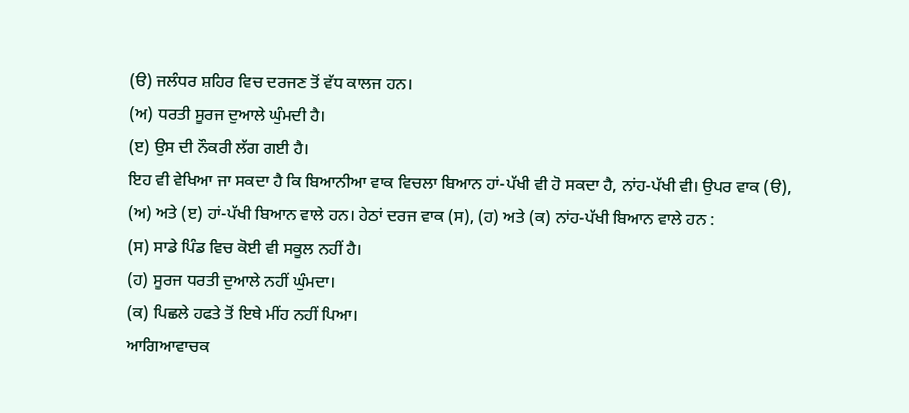(ੳ) ਜਲੰਧਰ ਸ਼ਹਿਰ ਵਿਚ ਦਰਜਣ ਤੋਂ ਵੱਧ ਕਾਲਜ ਹਨ।
(ਅ) ਧਰਤੀ ਸੂਰਜ ਦੁਆਲੇ ਘੁੰਮਦੀ ਹੈ।
(ੲ) ਉਸ ਦੀ ਨੌਕਰੀ ਲੱਗ ਗਈ ਹੈ।
ਇਹ ਵੀ ਵੇਖਿਆ ਜਾ ਸਕਦਾ ਹੈ ਕਿ ਬਿਆਨੀਆ ਵਾਕ ਵਿਚਲਾ ਬਿਆਨ ਹਾਂ-ਪੱਖੀ ਵੀ ਹੋ ਸਕਦਾ ਹੈ, ਨਾਂਹ-ਪੱਖੀ ਵੀ। ਉਪਰ ਵਾਕ (ੳ), (ਅ) ਅਤੇ (ੲ) ਹਾਂ-ਪੱਖੀ ਬਿਆਨ ਵਾਲੇ ਹਨ। ਹੇਠਾਂ ਦਰਜ ਵਾਕ (ਸ), (ਹ) ਅਤੇ (ਕ) ਨਾਂਹ-ਪੱਖੀ ਬਿਆਨ ਵਾਲੇ ਹਨ :
(ਸ) ਸਾਡੇ ਪਿੰਡ ਵਿਚ ਕੋਈ ਵੀ ਸਕੂਲ ਨਹੀਂ ਹੈ।
(ਹ) ਸੂਰਜ ਧਰਤੀ ਦੁਆਲੇ ਨਹੀਂ ਘੁੰਮਦਾ।
(ਕ) ਪਿਛਲੇ ਹਫਤੇ ਤੋਂ ਇਥੇ ਮੀਂਹ ਨਹੀਂ ਪਿਆ।
ਆਗਿਆਵਾਚਕ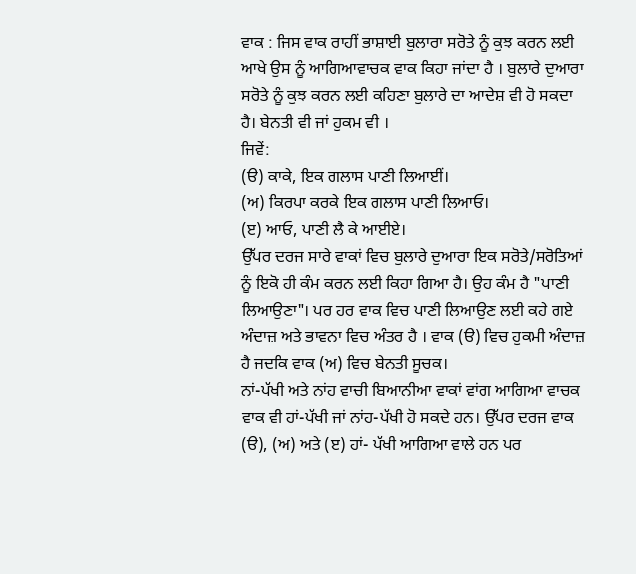ਵਾਕ : ਜਿਸ ਵਾਕ ਰਾਹੀਂ ਭਾਸ਼ਾਈ ਬੁਲਾਰਾ ਸਰੋਤੇ ਨੂੰ ਕੁਝ ਕਰਨ ਲਈ ਆਖੇ ਉਸ ਨੂੰ ਆਗਿਆਵਾਚਕ ਵਾਕ ਕਿਹਾ ਜਾਂਦਾ ਹੈ । ਬੁਲਾਰੇ ਦੁਆਰਾ ਸਰੋਤੇ ਨੂੰ ਕੁਝ ਕਰਨ ਲਈ ਕਹਿਣਾ ਬੁਲਾਰੇ ਦਾ ਆਦੇਸ਼ ਵੀ ਹੋ ਸਕਦਾ ਹੈ। ਬੇਨਤੀ ਵੀ ਜਾਂ ਹੁਕਮ ਵੀ ।
ਜਿਵੇਂ:
(ੳ) ਕਾਕੇ, ਇਕ ਗਲਾਸ ਪਾਣੀ ਲਿਆਈਂ।
(ਅ) ਕਿਰਪਾ ਕਰਕੇ ਇਕ ਗਲਾਸ ਪਾਣੀ ਲਿਆਓ।
(ੲ) ਆਓ, ਪਾਣੀ ਲੈ ਕੇ ਆਈਏ।
ਉੱਪਰ ਦਰਜ ਸਾਰੇ ਵਾਕਾਂ ਵਿਚ ਬੁਲਾਰੇ ਦੁਆਰਾ ਇਕ ਸਰੋਤੇ/ਸਰੋਤਿਆਂ ਨੂੰ ਇਕੋ ਹੀ ਕੰਮ ਕਰਨ ਲਈ ਕਿਹਾ ਗਿਆ ਹੈ। ਉਹ ਕੰਮ ਹੈ "ਪਾਣੀ ਲਿਆਉਣਾ"। ਪਰ ਹਰ ਵਾਕ ਵਿਚ ਪਾਣੀ ਲਿਆਉਣ ਲਈ ਕਹੇ ਗਏ ਅੰਦਾਜ਼ ਅਤੇ ਭਾਵਨਾ ਵਿਚ ਅੰਤਰ ਹੈ । ਵਾਕ (ੳ) ਵਿਚ ਹੁਕਮੀ ਅੰਦਾਜ਼ ਹੈ ਜਦਕਿ ਵਾਕ (ਅ) ਵਿਚ ਬੇਨਤੀ ਸੂਚਕ।
ਨਾਂ-ਪੱਖੀ ਅਤੇ ਨਾਂਹ ਵਾਚੀ ਬਿਆਨੀਆ ਵਾਕਾਂ ਵਾਂਗ ਆਗਿਆ ਵਾਚਕ ਵਾਕ ਵੀ ਹਾਂ-ਪੱਖੀ ਜਾਂ ਨਾਂਹ-ਪੱਖੀ ਹੋ ਸਕਦੇ ਹਨ। ਉੱਪਰ ਦਰਜ ਵਾਕ (ੳ), (ਅ) ਅਤੇ (ੲ) ਹਾਂ- ਪੱਖੀ ਆਗਿਆ ਵਾਲੇ ਹਨ ਪਰ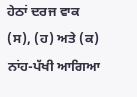ਹੇਠਾਂ ਦਰਜ ਵਾਕ (ਸ), (ਹ) ਅਤੇ (ਕ) ਨਾਂਹ-ਪੱਖੀ ਆਗਿਆ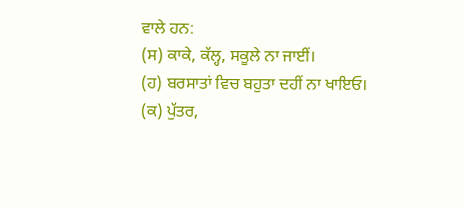ਵਾਲੇ ਹਨ:
(ਸ) ਕਾਕੇ, ਕੱਲ੍ਹ, ਸਕੂਲੇ ਨਾ ਜਾਈਂ।
(ਹ) ਬਰਸਾਤਾਂ ਵਿਚ ਬਹੁਤਾ ਦਹੀਂ ਨਾ ਖਾਇਓ।
(ਕ) ਪੁੱਤਰ,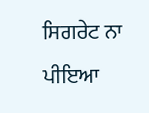ਸਿਗਰੇਟ ਨਾ ਪੀਇਆ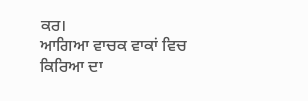ਕਰ।
ਆਗਿਆ ਵਾਚਕ ਵਾਕਾਂ ਵਿਚ ਕਿਰਿਆ ਦਾ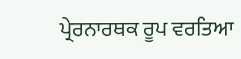ਪ੍ਰੇਰਨਾਰਥਕ ਰੂਪ ਵਰਤਿਆ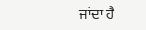ਜਾਂਦਾ ਹੈ